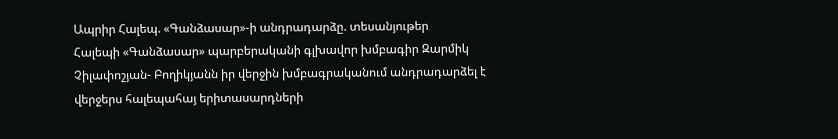Ապրիր Հալեպ. «Գանձասար»-ի անդրադարձը. տեսանյութեր
Հալեպի «Գանձասար» պարբերականի գլխավոր խմբագիր Զարմիկ Չիլափոշյան- Բողիկյանն իր վերջին խմբագրականում անդրադարձել է վերջերս հալեպահայ երիտասարդների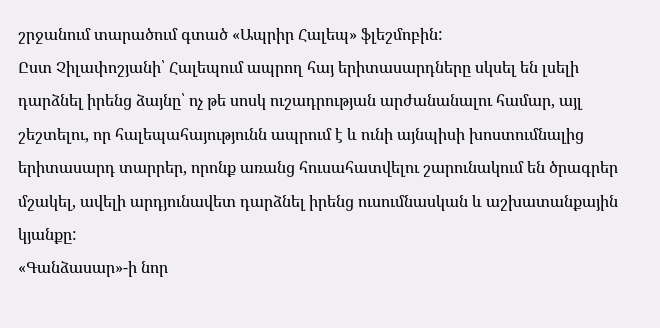շրջանում տարածում գտած «Ապրիր Հալեպ» ֆլեշմոբին:
Ըստ Չիլափոշյանի՝ Հալեպում ապրող հայ երիտասարդները սկսել են լսելի դարձնել իրենց ձայնը՝ ոչ թե սոսկ ուշադրության արժանանալու համար, այլ շեշտելու, որ հալեպահայությունն ապրում է և ունի այնպիսի խոստումնալից երիտասարդ տարրեր, որոնք առանց հուսահատվելու շարունակում են ծրագրեր մշակել, ավելի արդյունավետ դարձնել իրենց ուսումնասկան և աշխատանքային կյանքը:
«Գանձասար»-ի նոր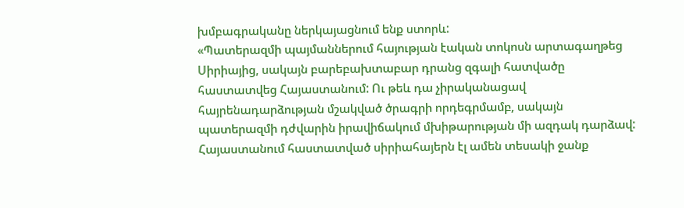խմբագրականը ներկայացնում ենք ստորև:
«Պատերազմի պայմաններում հայության էական տոկոսն արտագաղթեց Սիրիայից, սակայն բարեբախտաբար դրանց զգալի հատվածը հաստատվեց Հայաստանում: Ու թեև դա չիրականացավ հայրենադարձության մշակված ծրագրի որդեգրմամբ, սակայն պատերազմի դժվարին իրավիճակում մխիթարության մի ազդակ դարձավ:
Հայաստանում հաստատված սիրիահայերն էլ ամեն տեսակի ջանք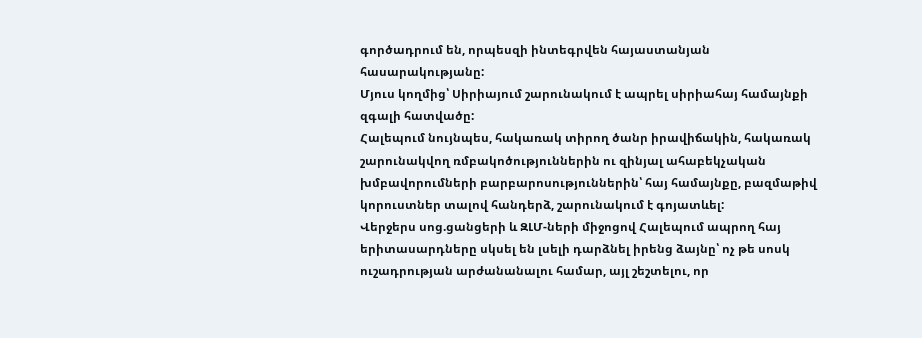գործադրում են, որպեսզի ինտեգրվեն հայաստանյան հասարակությանը:
Մյուս կողմից՝ Սիրիայում շարունակում է ապրել սիրիահայ համայնքի զգալի հատվածը:
Հալեպում նույնպես, հակառակ տիրող ծանր իրավիճակին, հակառակ շարունակվող ռմբակոծություններին ու զինյալ ահաբեկչական խմբավորումների բարբարոսություններին՝ հայ համայնքը, բազմաթիվ կորուստներ տալով հանդերձ, շարունակում է գոյատևել:
Վերջերս սոց.ցանցերի և ԶԼՄ-ների միջոցով Հալեպում ապրող հայ երիտասարդները սկսել են լսելի դարձնել իրենց ձայնը՝ ոչ թե սոսկ ուշադրության արժանանալու համար, այլ շեշտելու, որ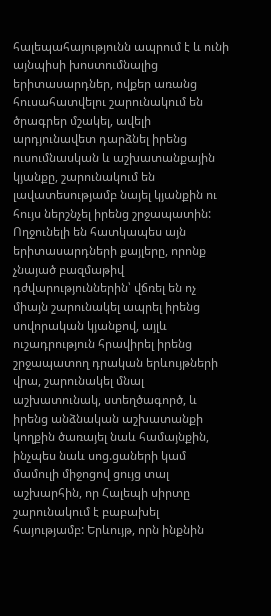հալեպահայությունն ապրում է և ունի այնպիսի խոստումնալից երիտասարդներ, ովքեր առանց հուսահատվելու շարունակում են ծրագրեր մշակել, ավելի արդյունավետ դարձնել իրենց ուսումնասկան և աշխատանքային կյանքը, շարունակում են լավատեսությամբ նայել կյանքին ու հույս ներշնչել իրենց շրջապատին:
Ողջունելի են հատկապես այն երիտասարդների քայլերը, որոնք չնայած բազմաթիվ դժվարություններին՝ վճռել են ոչ միայն շարունակել ապրել իրենց սովորական կյանքով, այլև ուշադրություն հրավիրել իրենց շրջապատող դրական երևույթների վրա, շարունակել մնալ աշխատունակ, ստեղծագործ, և իրենց անձնական աշխատանքի կողքին ծառայել նաև համայնքին, ինչպես նաև սոց.ցաների կամ մամուլի միջոցով ցույց տալ աշխարհին, որ Հալեպի սիրտը շարունակում է բաբախել հայությամբ: Երևույթ, որն ինքնին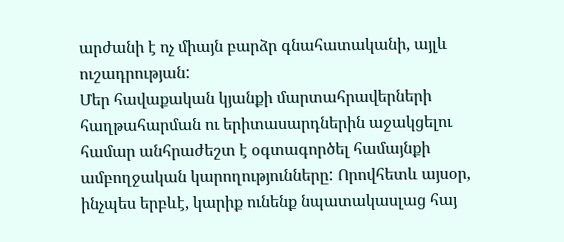արժանի է ոչ միայն բարձր գնահատականի, այլև ուշադրության:
Մեր հավաքական կյանքի մարտահրավերների հաղթահարման ու երիտասարդներին աջակցելու համար անհրաժեշտ է օգտագործել համայնքի ամբողջական կարողությունները: Որովհետև այսօր, ինչպես երբևէ, կարիք ունենք նպատակասլաց հայ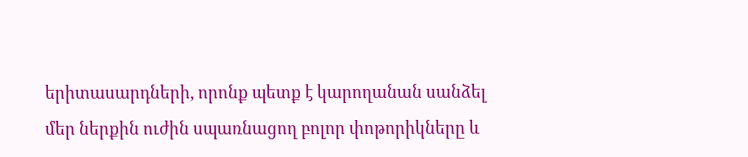երիտասարդների, որոնք պետք է կարողանան սանձել մեր ներքին ուժին սպառնացող բոլոր փոթորիկները և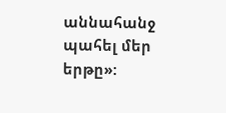աննահանջ պահել մեր երթը»: